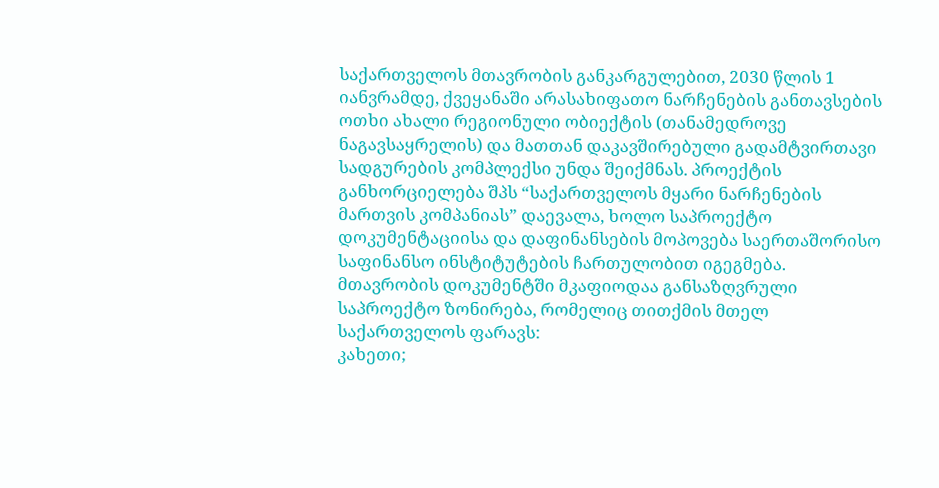საქართველოს მთავრობის განკარგულებით, 2030 წლის 1 იანვრამდე, ქვეყანაში არასახიფათო ნარჩენების განთავსების ოთხი ახალი რეგიონული ობიექტის (თანამედროვე ნაგავსაყრელის) და მათთან დაკავშირებული გადამტვირთავი სადგურების კომპლექსი უნდა შეიქმნას. პროექტის განხორციელება შპს “საქართველოს მყარი ნარჩენების მართვის კომპანიას” დაევალა, ხოლო საპროექტო დოკუმენტაციისა და დაფინანსების მოპოვება საერთაშორისო საფინანსო ინსტიტუტების ჩართულობით იგეგმება.
მთავრობის დოკუმენტში მკაფიოდაა განსაზღვრული საპროექტო ზონირება, რომელიც თითქმის მთელ საქართველოს ფარავს:
კახეთი;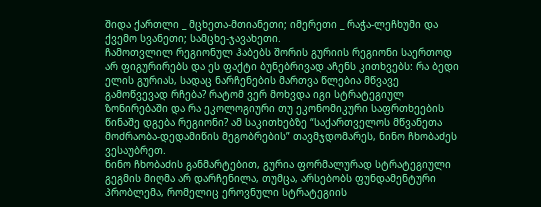შიდა ქართლი _ მცხეთა-მთიანეთი; იმერეთი _ რაჭა-ლეჩხუმი და ქვემო სვანეთი; სამცხე-ჯავახეთი.
ჩამოთვლილ რეგიონულ ჰაბებს შორის გურიის რეგიონი საერთოდ არ ფიგურირებს და ეს ფაქტი ბუნებრივად აჩენს კითხვებს: რა ბედი ელის გურიას, სადაც ნარჩენების მართვა წლებია მწვავე გამოწვევად რჩება? რატომ ვერ მოხვდა იგი სტრატეგიულ ზონირებაში და რა ეკოლოგიური თუ ეკონომიკური საფრთხეების წინაშე დგება რეგიონი? ამ საკითხებზე “საქართველოს მწვანეთა მოძრაობა-დედამიწის მეგობრების” თავმჯდომარეს, ნინო ჩხობაძეს ვესაუბრეთ.
ნინო ჩხობაძის განმარტებით, გურია ფორმალურად სტრატეგიული გეგმის მიღმა არ დარჩენილა, თუმცა, არსებობს ფუნდამენტური პრობლემა, რომელიც ეროვნული სტრატეგიის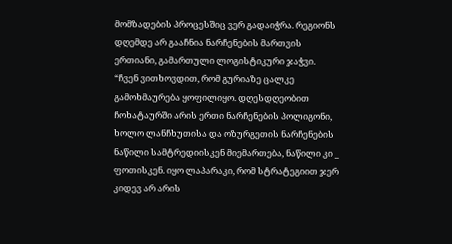მომზადების პროცესშიც ვერ გადაიჭრა. რეგიონს დღემდე არ გააჩნია ნარჩენების მართვის ერთიანი, გამართული ლოგისტიკური ჯაჭვი.
“ჩვენ ვითხოვდით, რომ გურიაზე ცალკე გამოხმაურება ყოფილიყო. დღესდღეობით ჩოხატაურში არის ერთი ნარჩენების პოლიგონი, ხოლო ლანჩხუთისა და ოზურგეთის ნარჩენების ნაწილი სამტრედიისკენ მიემართება, ნაწილი კი _ ფოთისკენ. იყო ლაპარაკი, რომ სტრატეგიით ჯერ კიდევ არ არის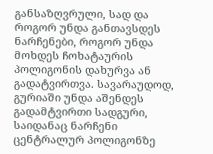განსაზღვრული, სად და როგორ უნდა განთავსდეს ნარჩენები, როგორ უნდა მოხდეს ჩოხატაურის პოლიგონის დახურვა ან გადატვირთვა. სავარაუდოდ, გურიაში უნდა აშენდეს გადამტვირთი სადგური, საიდანაც ნარჩენი ცენტრალურ პოლიგონზე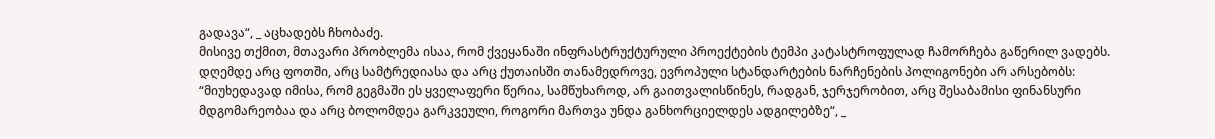გადავა“, _ აცხადებს ჩხობაძე.
მისივე თქმით, მთავარი პრობლემა ისაა, რომ ქვეყანაში ინფრასტრუქტურული პროექტების ტემპი კატასტროფულად ჩამორჩება გაწერილ ვადებს. დღემდე არც ფოთში, არც სამტრედიასა და არც ქუთაისში თანამედროვე, ევროპული სტანდარტების ნარჩენების პოლიგონები არ არსებობს:
“მიუხედავად იმისა, რომ გეგმაში ეს ყველაფერი წერია, სამწუხაროდ, არ გაითვალისწინეს, რადგან, ჯერჯერობით, არც შესაბამისი ფინანსური მდგომარეობაა და არც ბოლომდეა გარკვეული, როგორი მართვა უნდა განხორციელდეს ადგილებზე“, _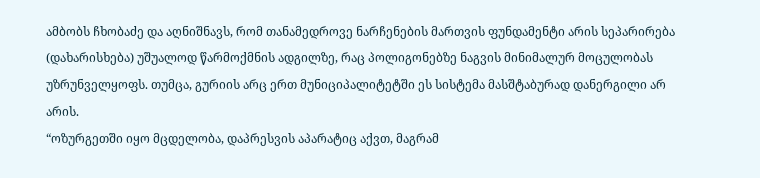ამბობს ჩხობაძე და აღნიშნავს, რომ თანამედროვე ნარჩენების მართვის ფუნდამენტი არის სეპარირება (დახარისხება) უშუალოდ წარმოქმნის ადგილზე, რაც პოლიგონებზე ნაგვის მინიმალურ მოცულობას უზრუნველყოფს. თუმცა, გურიის არც ერთ მუნიციპალიტეტში ეს სისტემა მასშტაბურად დანერგილი არ არის.
“ოზურგეთში იყო მცდელობა, დაპრესვის აპარატიც აქვთ, მაგრამ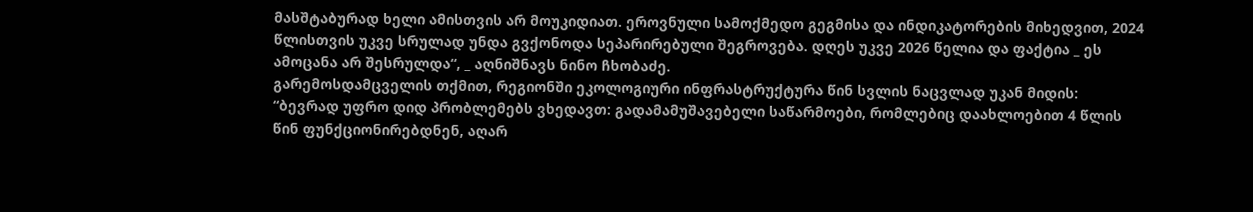მასშტაბურად ხელი ამისთვის არ მოუკიდიათ. ეროვნული სამოქმედო გეგმისა და ინდიკატორების მიხედვით, 2024 წლისთვის უკვე სრულად უნდა გვქონოდა სეპარირებული შეგროვება. დღეს უკვე 2026 წელია და ფაქტია _ ეს ამოცანა არ შესრულდა“, _ აღნიშნავს ნინო ჩხობაძე.
გარემოსდამცველის თქმით, რეგიონში ეკოლოგიური ინფრასტრუქტურა წინ სვლის ნაცვლად უკან მიდის:
“ბევრად უფრო დიდ პრობლემებს ვხედავთ: გადამამუშავებელი საწარმოები, რომლებიც დაახლოებით 4 წლის წინ ფუნქციონირებდნენ, აღარ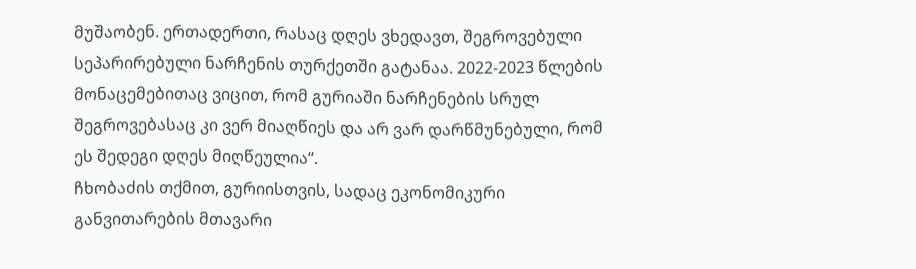მუშაობენ. ერთადერთი, რასაც დღეს ვხედავთ, შეგროვებული სეპარირებული ნარჩენის თურქეთში გატანაა. 2022-2023 წლების მონაცემებითაც ვიცით, რომ გურიაში ნარჩენების სრულ შეგროვებასაც კი ვერ მიაღწიეს და არ ვარ დარწმუნებული, რომ ეს შედეგი დღეს მიღწეულია“.
ჩხობაძის თქმით, გურიისთვის, სადაც ეკონომიკური განვითარების მთავარი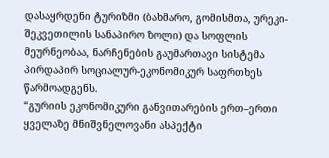დასაყრდენი ტურიზმი (ბახმარო, გომისმთა, ურეკი-შეკვეთილის სანაპირო ზოლი) და სოფლის მეურნეობაა, ნარჩენების გაუმართავი სისტემა პირდაპირ სოციალურ-ეკონომიკურ საფრთხეს წარმოადგენს.
“გურიის ეკონომიკური განვითარების ერთ–ერთი ყველაზე მნიშვნელოვანი ასპექტი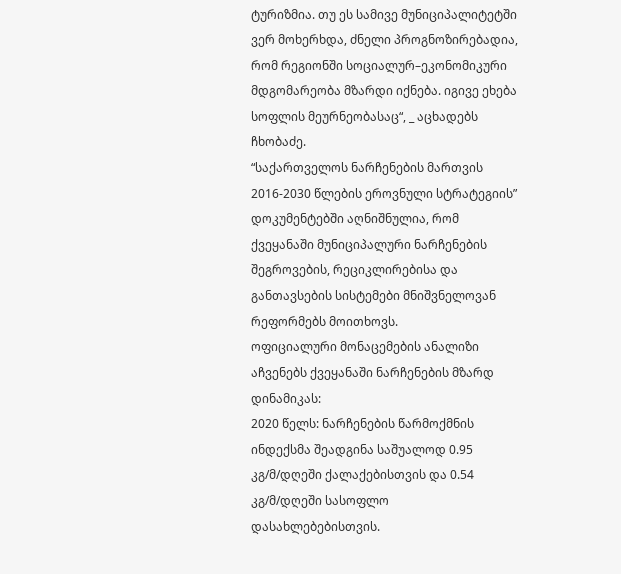ტურიზმია. თუ ეს სამივე მუნიციპალიტეტში ვერ მოხერხდა, ძნელი პროგნოზირებადია, რომ რეგიონში სოციალურ–ეკონომიკური მდგომარეობა მზარდი იქნება. იგივე ეხება სოფლის მეურნეობასაც“, _ აცხადებს ჩხობაძე.
“საქართველოს ნარჩენების მართვის 2016-2030 წლების ეროვნული სტრატეგიის” დოკუმენტებში აღნიშნულია, რომ ქვეყანაში მუნიციპალური ნარჩენების შეგროვების, რეციკლირებისა და განთავსების სისტემები მნიშვნელოვან რეფორმებს მოითხოვს.
ოფიციალური მონაცემების ანალიზი აჩვენებს ქვეყანაში ნარჩენების მზარდ დინამიკას:
2020 წელს: ნარჩენების წარმოქმნის ინდექსმა შეადგინა საშუალოდ 0.95 კგ/მ/დღეში ქალაქებისთვის და 0.54 კგ/მ/დღეში სასოფლო დასახლებებისთვის.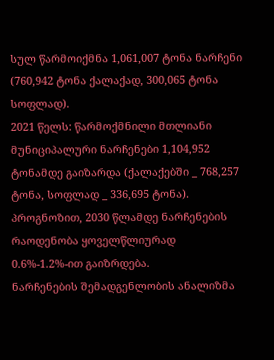სულ წარმოიქმნა 1,061,007 ტონა ნარჩენი (760,942 ტონა ქალაქად, 300,065 ტონა სოფლად).
2021 წელს: წარმოქმნილი მთლიანი მუნიციპალური ნარჩენები 1,104,952 ტონამდე გაიზარდა (ქალაქებში _ 768,257 ტონა, სოფლად _ 336,695 ტონა).
პროგნოზით, 2030 წლამდე ნარჩენების რაოდენობა ყოველწლიურად 0.6%-1.2%-ით გაიზრდება.
ნარჩენების შემადგენლობის ანალიზმა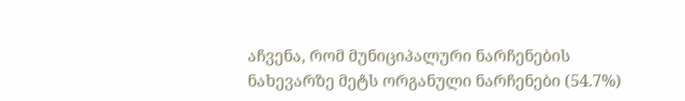აჩვენა, რომ მუნიციპალური ნარჩენების ნახევარზე მეტს ორგანული ნარჩენები (54.7%)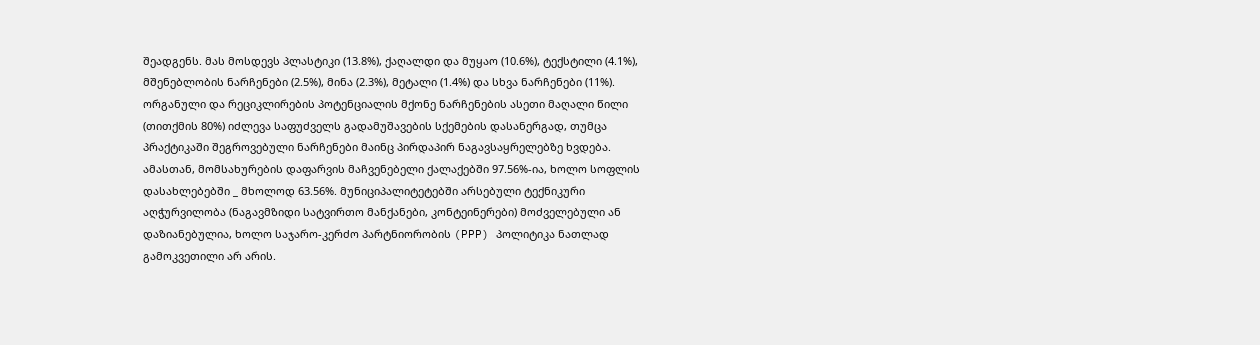შეადგენს. მას მოსდევს პლასტიკი (13.8%), ქაღალდი და მუყაო (10.6%), ტექსტილი (4.1%), მშენებლობის ნარჩენები (2.5%), მინა (2.3%), მეტალი (1.4%) და სხვა ნარჩენები (11%).
ორგანული და რეციკლირების პოტენციალის მქონე ნარჩენების ასეთი მაღალი წილი (თითქმის 80%) იძლევა საფუძველს გადამუშავების სქემების დასანერგად, თუმცა პრაქტიკაში შეგროვებული ნარჩენები მაინც პირდაპირ ნაგავსაყრელებზე ხვდება.
ამასთან, მომსახურების დაფარვის მაჩვენებელი ქალაქებში 97.56%-ია, ხოლო სოფლის დასახლებებში _ მხოლოდ 63.56%. მუნიციპალიტეტებში არსებული ტექნიკური აღჭურვილობა (ნაგავმზიდი სატვირთო მანქანები, კონტეინერები) მოძველებული ან დაზიანებულია, ხოლო საჯარო-კერძო პარტნიორობის (PPP) პოლიტიკა ნათლად გამოკვეთილი არ არის.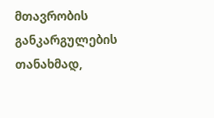მთავრობის განკარგულების თანახმად,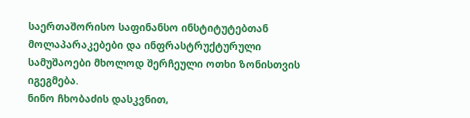საერთაშორისო საფინანსო ინსტიტუტებთან მოლაპარაკებები და ინფრასტრუქტურული სამუშაოები მხოლოდ შერჩეული ოთხი ზონისთვის იგეგმება.
ნინო ჩხობაძის დასკვნით,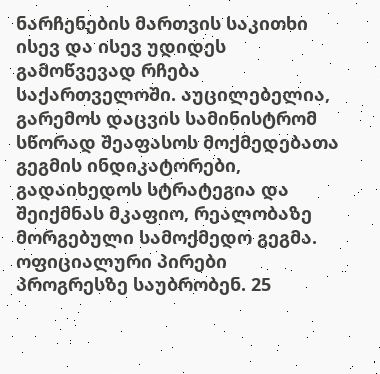ნარჩენების მართვის საკითხი ისევ და ისევ უდიდეს გამოწვევად რჩება საქართველოში. აუცილებელია, გარემოს დაცვის სამინისტრომ სწორად შეაფასოს მოქმედებათა გეგმის ინდიკატორები, გადაიხედოს სტრატეგია და შეიქმნას მკაფიო, რეალობაზე მორგებული სამოქმედო გეგმა.
ოფიციალური პირები პროგრესზე საუბრობენ. 25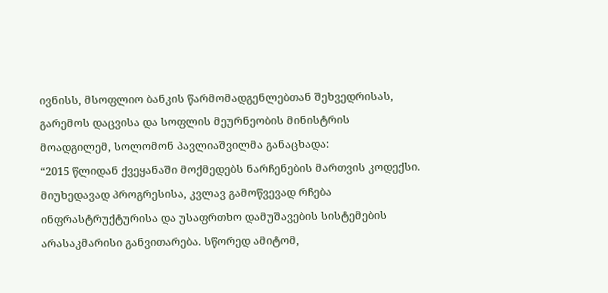ივნისს, მსოფლიო ბანკის წარმომადგენლებთან შეხვედრისას, გარემოს დაცვისა და სოფლის მეურნეობის მინისტრის მოადგილემ, სოლომონ პავლიაშვილმა განაცხადა:
“2015 წლიდან ქვეყანაში მოქმედებს ნარჩენების მართვის კოდექსი. მიუხედავად პროგრესისა, კვლავ გამოწვევად რჩება ინფრასტრუქტურისა და უსაფრთხო დამუშავების სისტემების არასაკმარისი განვითარება. სწორედ ამიტომ,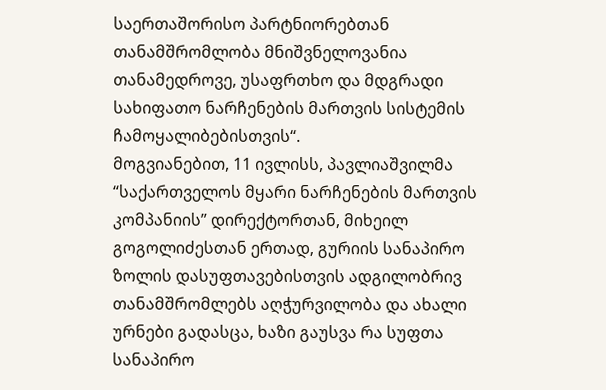საერთაშორისო პარტნიორებთან თანამშრომლობა მნიშვნელოვანია თანამედროვე, უსაფრთხო და მდგრადი სახიფათო ნარჩენების მართვის სისტემის ჩამოყალიბებისთვის“.
მოგვიანებით, 11 ივლისს, პავლიაშვილმა “საქართველოს მყარი ნარჩენების მართვის კომპანიის” დირექტორთან, მიხეილ გოგოლიძესთან ერთად, გურიის სანაპირო ზოლის დასუფთავებისთვის ადგილობრივ თანამშრომლებს აღჭურვილობა და ახალი ურნები გადასცა, ხაზი გაუსვა რა სუფთა სანაპირო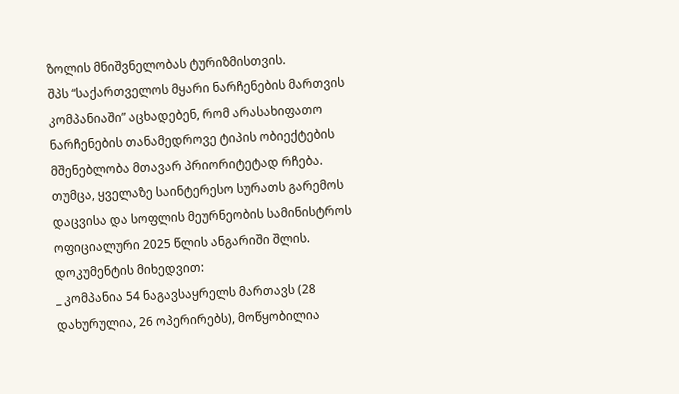ზოლის მნიშვნელობას ტურიზმისთვის.
შპს “საქართველოს მყარი ნარჩენების მართვის კომპანიაში” აცხადებენ, რომ არასახიფათო ნარჩენების თანამედროვე ტიპის ობიექტების მშენებლობა მთავარ პრიორიტეტად რჩება.
თუმცა, ყველაზე საინტერესო სურათს გარემოს დაცვისა და სოფლის მეურნეობის სამინისტროს ოფიციალური 2025 წლის ანგარიში შლის. დოკუმენტის მიხედვით:
_ კომპანია 54 ნაგავსაყრელს მართავს (28 დახურულია, 26 ოპერირებს), მოწყობილია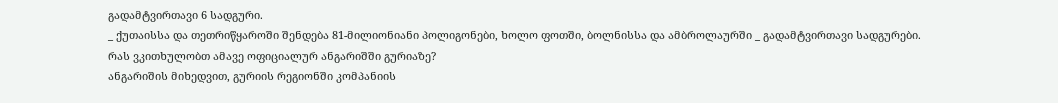გადამტვირთავი 6 სადგური.
_ ქუთაისსა და თეთრიწყაროში შენდება 81-მილიონიანი პოლიგონები, ხოლო ფოთში, ბოლნისსა და ამბროლაურში _ გადამტვირთავი სადგურები.
რას ვკითხულობთ ამავე ოფიციალურ ანგარიშში გურიაზე?
ანგარიშის მიხედვით, გურიის რეგიონში კომპანიის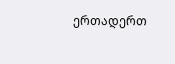ერთადერთ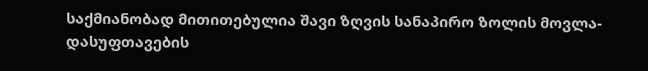საქმიანობად მითითებულია შავი ზღვის სანაპირო ზოლის მოვლა-დასუფთავების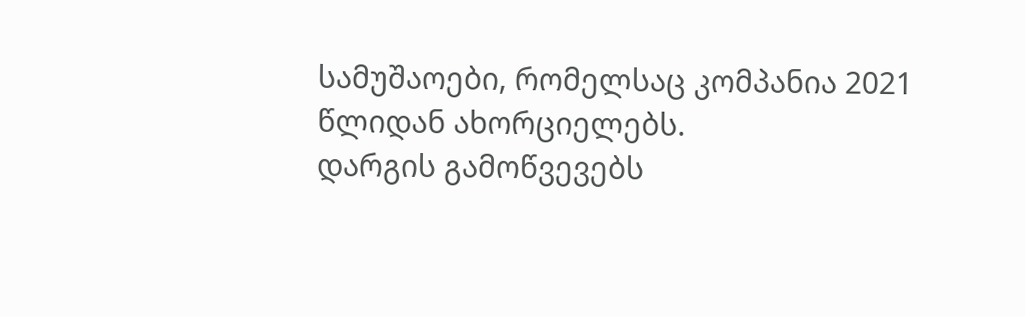სამუშაოები, რომელსაც კომპანია 2021 წლიდან ახორციელებს.
დარგის გამოწვევებს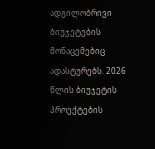ადგილობრივი ბიუჯეტების მონაცემებიც ადასტურებს. 2026 წლის ბიუჯეტის პროექტების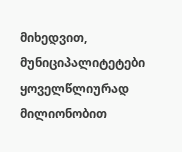მიხედვით, მუნიციპალიტეტები ყოველწლიურად მილიონობით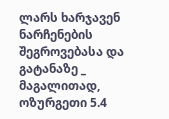ლარს ხარჯავენ ნარჩენების შეგროვებასა და გატანაზე _ მაგალითად, ოზურგეთი 5.4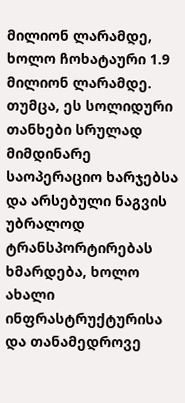მილიონ ლარამდე, ხოლო ჩოხატაური 1.9 მილიონ ლარამდე. თუმცა, ეს სოლიდური თანხები სრულად მიმდინარე საოპერაციო ხარჯებსა და არსებული ნაგვის უბრალოდ ტრანსპორტირებას ხმარდება, ხოლო ახალი ინფრასტრუქტურისა და თანამედროვე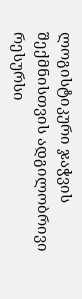ლოგისტიკური ჯაჭვის შექმნისთვის ადგილობრივი რესურსი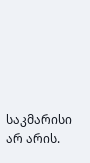საკმარისი არ არის.